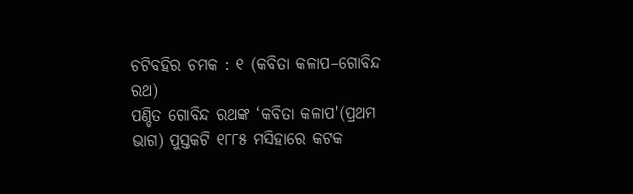ଚଟିବହିର ଚମକ : ୧ (କବିତା କଳାପ–ଗୋବିନ୍ଦ ରଥ)
ପଣ୍ଡିତ ଗୋବିନ୍ଦ ରଥଙ୍କ ‘କବିତା କଳାପ'(ପ୍ରଥମ ଭାଗ) ପୁସ୍ତକଟି ୧୮୮୫ ମସିହାରେ କଟକ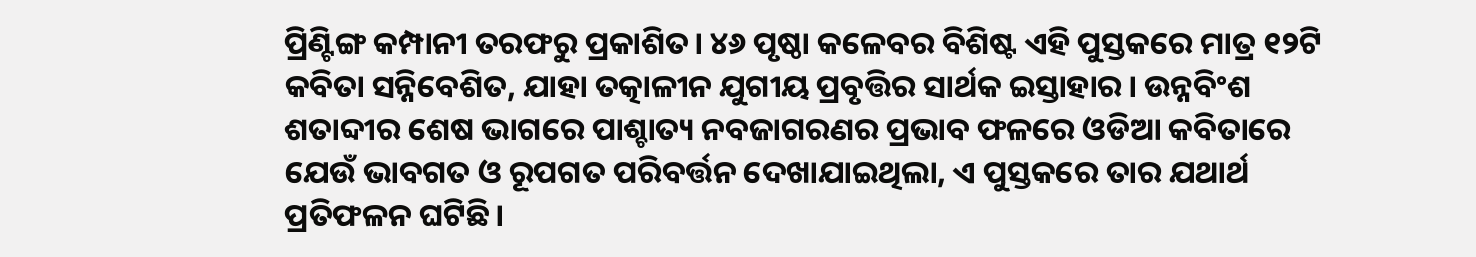ପ୍ରିଣ୍ଟିଙ୍ଗ କମ୍ପାନୀ ତରଫରୁ ପ୍ରକାଶିତ। ୪୬ ପୃଷ୍ଠା କଳେବର ବିଶିଷ୍ଟ ଏହି ପୁସ୍ତକରେ ମାତ୍ର ୧୨ଟି କବିତା ସନ୍ନିବେଶିତ, ଯାହା ତତ୍କାଳୀନ ଯୁଗୀୟ ପ୍ରବୃତ୍ତିର ସାର୍ଥକ ଇସ୍ତାହାର। ଉନ୍ନବିଂଶ ଶତାବ୍ଦୀର ଶେଷ ଭାଗରେ ପାଶ୍ଚାତ୍ୟ ନବଜାଗରଣର ପ୍ରଭାବ ଫଳରେ ଓଡିଆ କବିତାରେ ଯେଉଁ ଭାବଗତ ଓ ରୂପଗତ ପରିବର୍ତ୍ତନ ଦେଖାଯାଇଥିଲା, ଏ ପୁସ୍ତକରେ ତାର ଯଥାର୍ଥ ପ୍ରତିଫଳନ ଘଟିଛି।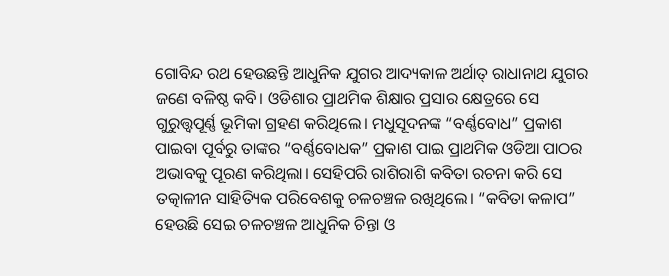ଗୋବିନ୍ଦ ରଥ ହେଉଛନ୍ତି ଆଧୁନିକ ଯୁଗର ଆଦ୍ୟକାଳ ଅର୍ଥାତ୍ ରାଧାନାଥ ଯୁଗର ଜଣେ ବଳିଷ୍ଠ କବି। ଓଡିଶାର ପ୍ରାଥମିକ ଶିକ୍ଷାର ପ୍ରସାର କ୍ଷେତ୍ରରେ ସେ ଗୁରୁତ୍ତ୍ବପୂର୍ଣ୍ଣ ଭୂମିକା ଗ୍ରହଣ କରିଥିଲେ। ମଧୁସୂଦନଙ୍କ “ବର୍ଣ୍ଣବୋଧ” ପ୍ରକାଶ ପାଇବା ପୂର୍ବରୁ ତାଙ୍କର “ବର୍ଣ୍ଣବୋଧକ” ପ୍ରକାଶ ପାଇ ପ୍ରାଥମିକ ଓଡିଆ ପାଠର ଅଭାବକୁ ପୂରଣ କରିଥିଲା। ସେହିପରି ରାଶିରାଶି କବିତା ରଚନା କରି ସେ ତତ୍କାଳୀନ ସାହିତ୍ୟିକ ପରିବେଶକୁ ଚଳଚଞ୍ଚଳ ରଖିଥିଲେ। “କବିତା କଳାପ” ହେଉଛି ସେଇ ଚଳଚଞ୍ଚଳ ଆଧୁନିକ ଚିନ୍ତା ଓ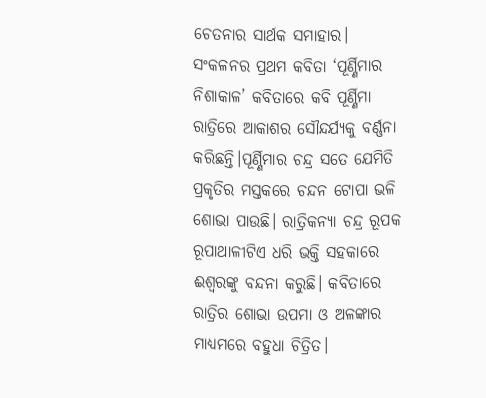ଚେତନାର ସାର୍ଥକ ସମାହାର।
ସଂକଳନର ପ୍ରଥମ କବିତା ‘ପୂର୍ଣ୍ଣିମାର ନିଶାକାଳ’ କବିତାରେ କବି ପୂର୍ଣ୍ଣିମା ରାତ୍ରିରେ ଆକାଶର ସୌନ୍ଦର୍ଯ୍ୟକୁ ବର୍ଣ୍ଣନା କରିଛନ୍ତି।ପୂର୍ଣ୍ଣିମାର ଚନ୍ଦ୍ର ସତେ ଯେମିତି ପ୍ରକୃତିର ମସ୍ତକରେ ଚନ୍ଦନ ଟୋପା ଭଳି ଶୋଭା ପାଉଛି। ରାତ୍ରିକନ୍ୟା ଚନ୍ଦ୍ର ରୂପକ ରୂପାଥାଳୀଟିଏ ଧରି ଭକ୍ତି ସହକାରେ ଈଶ୍ବରଙ୍କୁ ବନ୍ଦନା କରୁଛି। କବିତାରେ ରାତ୍ରିର ଶୋଭା ଉପମା ଓ ଅଳଙ୍କାର ମାଧ୍ୟମରେ ବହୁଧା ଚିତ୍ରିତ।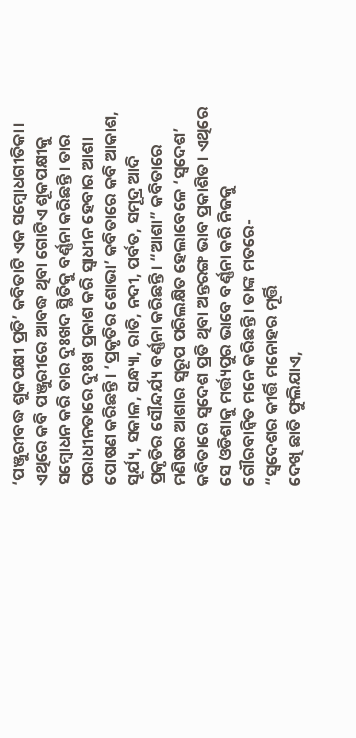‘ପଞ୍ଜୁରୀବଦ୍ଧ ଶୁକପକ୍ଷୀ ପ୍ରତି’ କବିତାଟି ଏକ ସମ୍ବୋଧଗୀତିକା। ଏଥିରେ କବି ପଞ୍ଜୁରୀରେ ଆବଦ୍ଧ ଥିବା ଗୋଟିଏ ଶୂକପକ୍ଷୀକୁ ସମ୍ବୋଧନ କରି ତାର ଦୁଃଖଦ ସ୍ଥିତିକୁ ବର୍ଣ୍ଣନା କରିଛନ୍ତି। ତାର ପରାଧୀନତାରେ ଦୁଃଖ ପ୍ରକାଶ କରି ସ୍ଵାଧୀନ ହେବାର ଆଶା ପୋଷଣ କରିଛନ୍ତି। ‘ପ୍ରକୃତିର ଶୋଭା’ କବିତାରେ କବି ଆକାଶ, ସୂର୍ଯ୍ୟ, ସକାଳ, ସନ୍ଧ୍ୟା, ରାତି, ନଦୀ, ପର୍ବତ, ସମୂଦ୍ର ଆଦି ପ୍ରକୃତିର ସୌନ୍ଦର୍ଯ୍ୟ ବର୍ଣ୍ଣନା କରିଛନ୍ତି। “ଆଶା” କବିତାରେ ମଣିଷର ଆଶାର ସ୍ବରୂପ ପରିଲକ୍ଷିତ ହେଲାବେଳେ ‘ସ୍ବଦେଶ’ କବିତାରେ ସ୍ବଦେଶ ପ୍ରତି ଥିବା ଅନ୍ତରଙ୍ଗ ଭାବ ପ୍ରକାଶିତ। ଏଥିରେ ସେ ଓଡିଶାକୁ ମର୍ତ୍ତ୍ୟପୁର ଭାବେ ବର୍ଣ୍ଣନା କରି ନିଜକୁ ଗୌରବାନ୍ବିତ ମନେ କରିଛନ୍ତି। ତାଙ୍କ ମତରେ-
“ସ୍ବଦେଶର କୀର୍ତ୍ତି ମନୋହର ମୂର୍ତ୍ତି
ଦେଖି ଛାତି ଫୁଲିଯାଏ,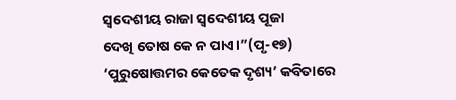ସ୍ବଦେଶୀୟ ରାଜା ସ୍ବଦେଶୀୟ ପୂଜା
ଦେଖି ତୋଷ କେ ନ ପାଏ।”(ପୃ-୧୭)
‘ପୁରୁଷୋତ୍ତମର କେତେକ ଦୃଶ୍ୟ’ କବିତାରେ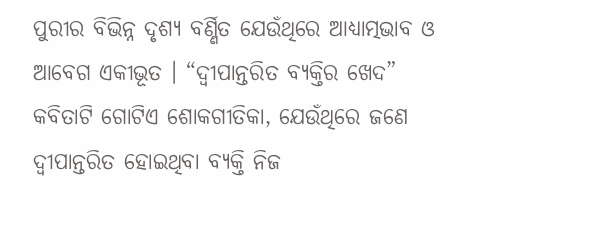ପୁରୀର ବିଭିନ୍ନ ଦୃଶ୍ୟ ବର୍ଣ୍ଣିତ ଯେଉଁଥିରେ ଆଧ୍ୟାତ୍ମଭାବ ଓ ଆବେଗ ଏକୀଭୂତ । “ଦ୍ବୀପାନ୍ତରିତ ବ୍ୟକ୍ତିର ଖେଦ” କବିତାଟି ଗୋଟିଏ ଶୋକଗୀତିକା, ଯେଉଁଥିରେ ଜଣେ ଦ୍ବୀପାନ୍ତରିତ ହୋଇଥିବା ବ୍ୟକ୍ତି ନିଜ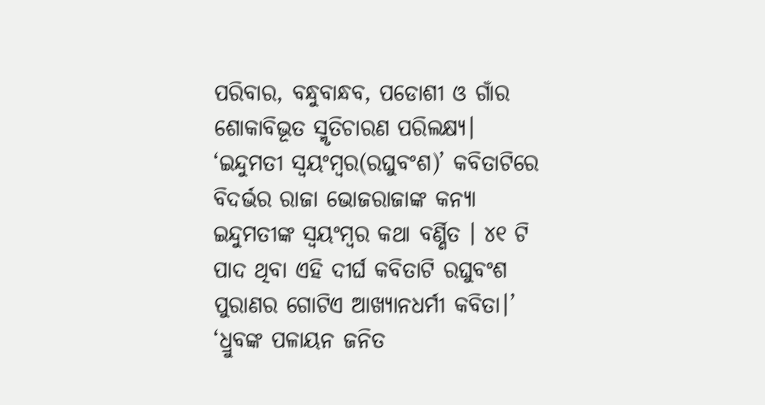ପରିବାର, ବନ୍ଧୁବାନ୍ଧବ, ପଡୋଶୀ ଓ ଗାଁର ଶୋକାବିଭୂତ ସ୍ମୃତିଚାରଣ ପରିଲକ୍ଷ୍ୟ। ‘ଇନ୍ଦୁମତୀ ସ୍ୱୟଂମ୍ବର(ରଘୁବଂଶ)’ କବିତାଟିରେ ବିଦର୍ଭର ରାଜା ଭୋଜରାଜାଙ୍କ କନ୍ୟା ଇନ୍ଦୁମତୀଙ୍କ ସ୍ୱୟଂମ୍ବର କଥା ବର୍ଣ୍ଣିତ । ୪୧ ଟି ପାଦ ଥିବା ଏହି ଦୀର୍ଘ କବିତାଟି ରଘୁବଂଶ ପୁରାଣର ଗୋଟିଏ ଆଖ୍ୟାନଧର୍ମୀ କବିତା।’ ‘ଧ୍ରୁବଙ୍କ ପଳାୟନ ଜନିତ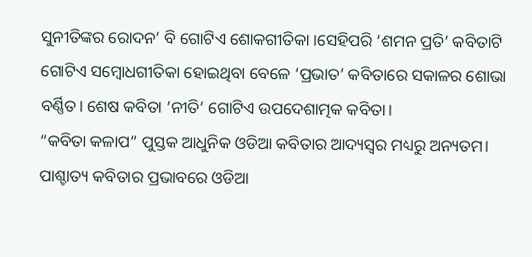ସୁନୀତିଙ୍କର ରୋଦନ’ ବି ଗୋଟିଏ ଶୋକଗୀତିକା ।ସେହିପରି ‘ଶମନ ପ୍ରତି’ କବିତାଟି ଗୋଟିଏ ସମ୍ବୋଧଗୀତିକା ହୋଇଥିବା ବେଳେ ‘ପ୍ରଭାତ’ କବିତାରେ ସକାଳର ଶୋଭା ବର୍ଣ୍ଣିତ। ଶେଷ କବିତା ‘ନୀତି’ ଗୋଟିଏ ଉପଦେଶାତ୍ମକ କବିତା।
“କବିତା କଳାପ” ପୁସ୍ତକ ଆଧୁନିକ ଓଡିଆ କବିତାର ଆଦ୍ୟସ୍ବର ମଧ୍ୟରୁ ଅନ୍ୟତମ। ପାଶ୍ଚାତ୍ୟ କବିତାର ପ୍ରଭାବରେ ଓଡିଆ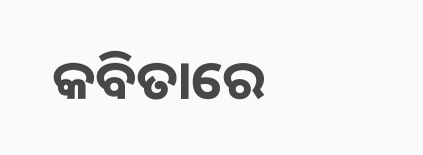କବିତାରେ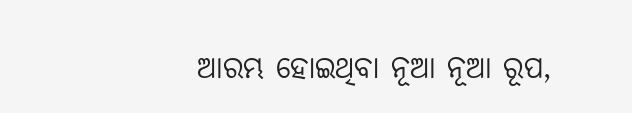ଆରମ୍ଭ ହୋଇଥିବା ନୂଆ ନୂଆ ରୂପ,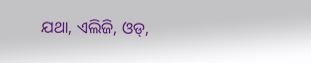ଯଥା, ଏଲିଜି, ଓଡ୍,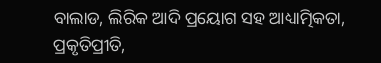ବାଲାଡ, ଲିରିକ ଆଦି ପ୍ରୟୋଗ ସହ ଆଧ୍ୟାତ୍ମିକତା, ପ୍ରକୃତିପ୍ରୀତି,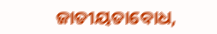ଜାତୀୟତାବୋଧ,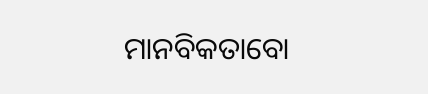ମାନବିକତାବୋ